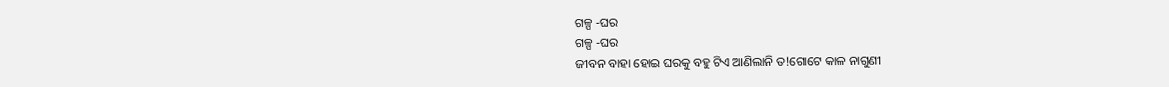ଗଳ୍ପ -ଘର
ଗଳ୍ପ -ଘର
ଜୀବନ ବାହା ହୋଇ ଘରକୁ ବହୁ ଟିଏ ଆଣିଲାନି ତ!ଗୋଟେ କାଳ ନାଗୁଣୀ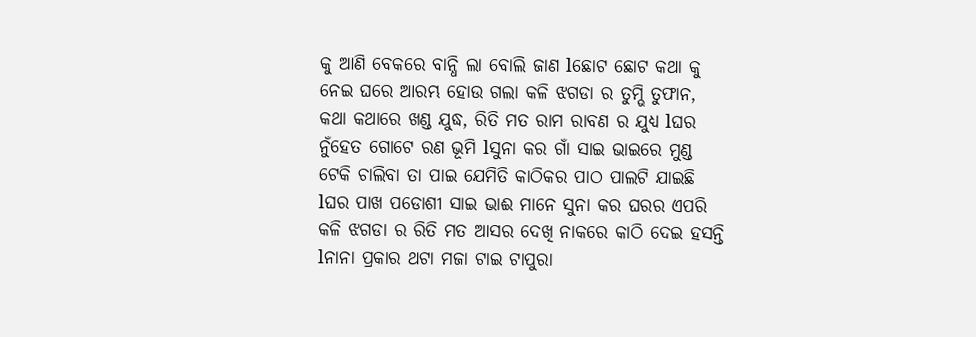କୁ ଆଣି ବେକରେ ବାନ୍ଧି ଲା ବୋଲି ଜାଣ lଛୋଟ ଛୋଟ କଥା କୁ ନେଇ ଘରେ ଆରମ୍ଭ ହୋଉ ଗଲା କଳି ଝଗଡା ର ତୁମ୍ଭି ତୁଫାନ, କଥା କଥାରେ ଖଣ୍ଡ ଯୁଦ୍ଧ, ରିତି ମତ ରାମ ରାବଣ ର ଯୁଧ୍ୟ lଘର ନୁଁହେତ ଗୋଟେ ରଣ ଭୂମି lସୁନା କର ଗାଁ ସାଇ ଭାଇରେ ମୁଣ୍ଡ ଟେକି ଚାଲିବା ତା ପାଇ ଯେମିତି କାଠିକର ପାଠ ପାଲଟି ଯାଇଛି lଘର ପାଖ ପଡୋଶୀ ସାଇ ଭାଈ ମାନେ ସୁନା କର ଘରର ଏପରି କଳି ଝଗଡା ର ରିତି ମତ ଆସର ଦେଖି ନାକରେ କାଠି ଦେଇ ହସନ୍ତି lନାନା ପ୍ରକାର ଥଟା ମଜା ଟାଇ ଟାପୁରା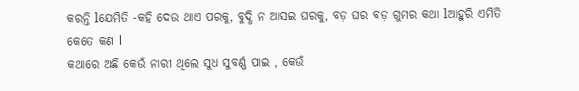କରନ୍ତି lଯେମିତି -କହି ଦେଉ ଥାଏ ପରକୁ, ବୁଦ୍ଧି ନ ଆସଇ ଘରକୁ, ବଡ଼ ଘର ବଡ଼ ଗୁମର କଥା lଆହୁରି ଏମିତି କେତେ କଣ l
କଥାରେ ଅଛି କେଉଁ ନାରୀ ଥିଲେ ସୁଧ ସୁବର୍ଣ୍ଣ ପାଇ , କେଉଁ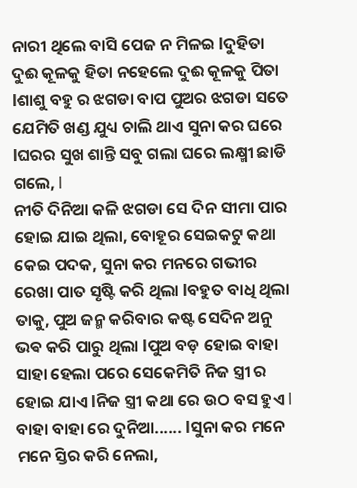ନାରୀ ଥିଲେ ବାସି ପେଜ ନ ମିଳଇ lଦୁହିତା ଦୁଈ କୂଳକୁ ହିତା ନହେଲେ ଦୁଈ କୂଳକୁ ପିତା lଶାଶୁ ବହୁ ର ଝଗଡା ବାପ ପୁଅର ଝଗଡା ସତେ ଯେମିତି ଖଣ୍ଡ ଯୁଧ୍ୟ ଚାଲି ଥାଏ ସୁନା କର ଘରେ lଘରର ସୁଖ ଶାନ୍ତି ସବୁ ଗଲା ଘରେ ଲକ୍ଷ୍ମୀ ଛାଡି ଗଲେ, l
ନୀତି ଦିନିଆ କଳି ଝଗଡା ସେ ଦିନ ସୀମା ପାର ହୋଇ ଯାଇ ଥିଲା, ବୋହୂର ସେଇକଟୁ କଥା କେଇ ପଦକ, ସୁନା କର ମନରେ ଗଭୀର ରେଖା ପାତ ସୃଷ୍ଟି କରି ଥିଲା lବହୁତ ବାଧି ଥିଲା ତାକୁ, ପୁଅ ଜନ୍ମ କରିବାର କଷ୍ଟ ସେଦିନ ଅନୁ ଭଵ କରି ପାରୁ ଥିଲା lପୁଅ ବଡ଼ ହୋଇ ବାହା ସାହା ହେଲା ପରେ ସେକେମିତି ନିଜ ସ୍ତ୍ରୀ ର ହୋଇ ଯାଏ lନିଜ ସ୍ତ୍ରୀ କଥା ରେ ଉଠ ବସ ହୁଏ l
ବାହା ବାହା ରେ ଦୁନିଆ...... lସୁନା କର ମନେ ମନେ ସ୍ତିର କରି ନେଲା,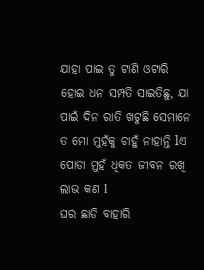ଯାହା ପାଇ ତୁ ଟାଣି ଓଟାରି ହୋଇ ଧନ ସମ୍ପତି ସାଇତିଛୁ, ଯା ପାଇଁ ଦିନ ରାତି ଖଟୁଛି ସେମାନେ ତ ମୋ ମୁହଁକୁ ଚାହୁଁ ନାହାନ୍ତି lଏ ପୋଡା ମୁହଁ ଧିକତ ଜୀବନ ରଖି ଲାଭ କଣ l
ଘର ଛାଡି ବାହାରି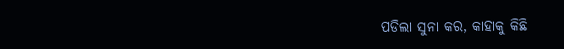ପଡିଲା ସୁନା କର, କାହାକୁ କିଛି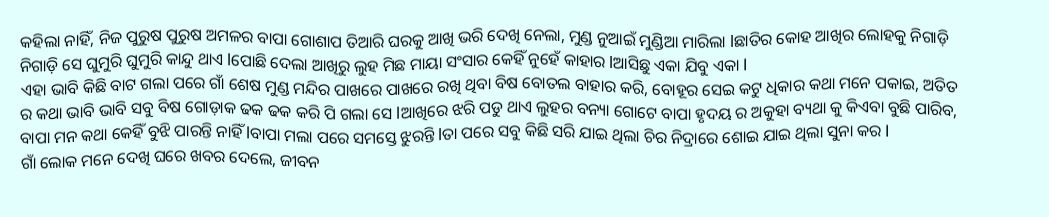କହିଲା ନାହିଁ, ନିଜ ପୁରୁଷ ପୁରୁଷ ଅମଳର ବାପା ଗୋଶାପ ତିଆରି ଘରକୁ ଆଖି ଭରି ଦେଖି ନେଲା, ମୁଣ୍ଡ ନୁଆଇଁ ମୁଣ୍ଡିଆ ମାରିଲା lଛାତିର କୋହ ଆଖିର ଲୋହକୁ ନିଗାଡ଼ି ନିଗାଡ଼ି ସେ ଘୁମୁରି ଘୁମୁରି କାନ୍ଦୁ ଥାଏ lପୋଛି ଦେଲା ଆଖିରୁ ଲୁହ ମିଛ ମାୟା ସଂସାର କେହିଁ ନୁହେଁ କାହାର lଆସିଛୁ ଏକା ଯିବୁ ଏକା l
ଏହା ଭାବି କିଛି ବାଟ ଗଲା ପରେ ଗାଁ ଶେଷ ମୁଣ୍ଡ ମନ୍ଦିର ପାଖରେ ପାଖରେ ରଖି ଥିବା ବିଷ ବୋତଲ ବାହାର କରି, ବୋହୂର ସେଇ କଟୁ ଧିକାର କଥା ମନେ ପକାଇ, ଅତିତ ର କଥା ଭାବି ଭାବି ସବୁ ବିଷ ଗୋଡ଼ାକ ଢକ ଢକ କରି ପି ଗଲା ସେ lଆଖିରେ ଝରି ପଡୁ ଥାଏ ଲୁହର ବନ୍ୟା ଗୋଟେ ବାପା ହୃଦୟ ର ଅକୁହା ବ୍ୟଥା କୁ କିଏବା ବୁଛି ପାରିବ, ବାପା ମନ କଥା କେହିଁ ବୁଝି ପାରନ୍ତି ନାହିଁ lବାପା ମଲା ପରେ ସମସ୍ତେ ଝୁରନ୍ତି lତା ପରେ ସବୁ କିଛି ସରି ଯାଇ ଥିଲା ଚିର ନିଦ୍ରାରେ ଶୋଇ ଯାଇ ଥିଲା ସୁନା କର l
ଗାଁ ଲୋକ ମନେ ଦେଖି ଘରେ ଖବର ଦେଲେ, ଜୀବନ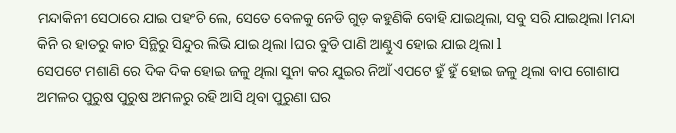ମନ୍ଦାକିନୀ ସେଠାରେ ଯାଇ ପହଂଚି ଲେ, ସେତେ ବେଳକୁ ନେଡି ଗୁଡ଼ କହୁଣିକି ବୋହି ଯାଇଥିଲା, ସବୁ ସରି ଯାଇଥିଲା lମନ୍ଦା କିନି ର ହାତରୁ କାଚ ସିନ୍ଥିରୁ ସିନ୍ଦୁର ଲିଭି ଯାଇ ଥିଲା lଘର ବୁଡି ପାଣି ଆଣ୍ଠୁଏ ହୋଇ ଯାଇ ଥିଲା l
ସେପଟେ ମଶାଣି ରେ ଦିକ ଦିକ ହୋଇ ଜଳୁ ଥିଲା ସୁନା କର ଯୁଇର ନିଆଁ ଏପଟେ ହୁଁ ହୁଁ ହୋଇ ଜଳୁ ଥିଲା ବାପ ଗୋଶାପ ଅମଳର ପୁରୁଷ ପୁରୁଷ ଅମଳରୁ ରହି ଆସି ଥିବା ପୁରୁଣା ଘର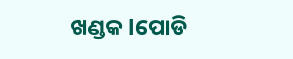ଖଣ୍ଡକ lପୋଡି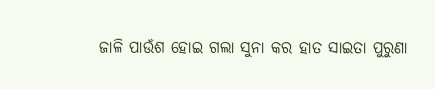ଜାଳି ପାଉଁଶ ହୋଇ ଗଲା ସୁନା କର ହାତ ସାଇତା ପୁରୁଣା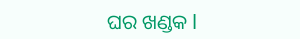ଘର ଖଣ୍ଡକ l